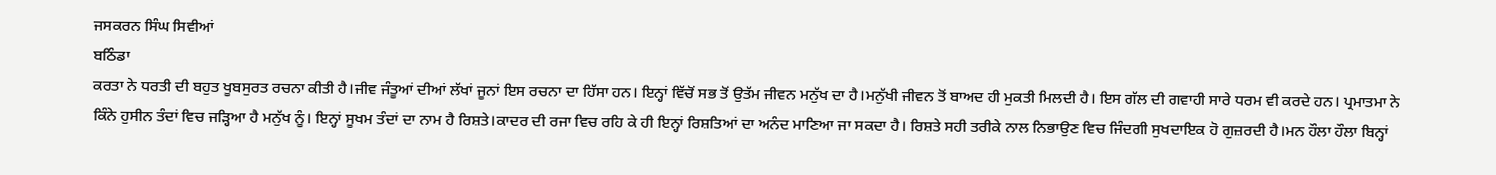ਜਸਕਰਨ ਸਿੰਘ ਸਿਵੀਆਂ
ਬਠਿੰਡਾ
ਕਰਤਾ ਨੇ ਧਰਤੀ ਦੀ ਬਹੁਤ ਖੂਬਸੁਰਤ ਰਚਨਾ ਕੀਤੀ ਹੈ।ਜੀਵ ਜੰਤੂਆਂ ਦੀਆਂ ਲੱਖਾਂ ਜੂਨਾਂ ਇਸ ਰਚਨਾ ਦਾ ਹਿੱਸਾ ਹਨ। ਇਨ੍ਹਾਂ ਵਿੱਚੋਂ ਸਭ ਤੋਂ ਉਤੱਮ ਜੀਵਨ ਮਨੁੱਖ ਦਾ ਹੈ।ਮਨੁੱਖੀ ਜੀਵਨ ਤੋਂ ਬਾਅਦ ਹੀ ਮੁਕਤੀ ਮਿਲਦੀ ਹੈ। ਇਸ ਗੱਲ ਦੀ ਗਵਾਹੀ ਸਾਰੇ ਧਰਮ ਵੀ ਕਰਦੇ ਹਨ। ਪ੍ਰਮਾਤਮਾ ਨੇ ਕਿੰਨੇ ਹੁਸੀਨ ਤੰਦਾਂ ਵਿਚ ਜੜ੍ਹਿਆ ਹੈ ਮਨੁੱਖ ਨੂੰ। ਇਨ੍ਹਾਂ ਸੂਖਮ ਤੰਦਾਂ ਦਾ ਨਾਮ ਹੈ ਰਿਸ਼ਤੇ।ਕਾਦਰ ਦੀ ਰਜਾ ਵਿਚ ਰਹਿ ਕੇ ਹੀ ਇਨ੍ਹਾਂ ਰਿਸ਼ਤਿਆਂ ਦਾ ਅਨੰਦ ਮਾਣਿਆ ਜਾ ਸਕਦਾ ਹੈ। ਰਿਸ਼ਤੇ ਸਹੀ ਤਰੀਕੇ ਨਾਲ ਨਿਭਾਉਣ ਵਿਚ ਜਿੰਦਗੀ ਸੁਖਦਾਇਕ ਹੋ ਗੁਜ਼ਰਦੀ ਹੈ।ਮਨ ਹੌਲਾ ਹੌਲਾ ਬਿਨ੍ਹਾਂ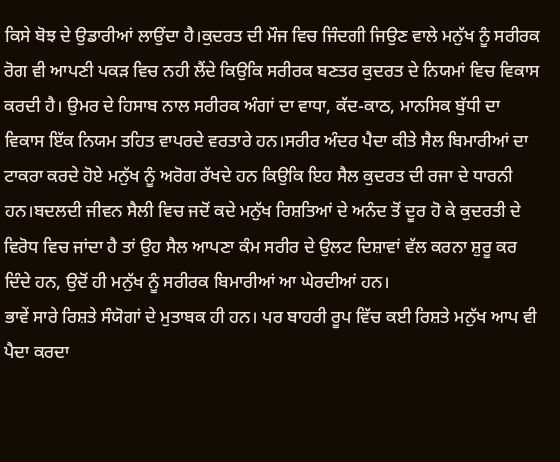ਕਿਸੇ ਬੋਝ ਦੇ ਉਡਾਰੀਆਂ ਲਾਉਂਦਾ ਹੈ।ਕੁਦਰਤ ਦੀ ਮੌਜ ਵਿਚ ਜਿੰਦਗੀ ਜਿਉਣ ਵਾਲੇ ਮਨੁੱਖ ਨੂੰ ਸਰੀਰਕ ਰੋਗ ਵੀ ਆਪਣੀ ਪਕੜ ਵਿਚ ਨਹੀ ਲੈਂਦੇ ਕਿਉਕਿ ਸਰੀਰਕ ਬਣਤਰ ਕੁਦਰਤ ਦੇ ਨਿਯਮਾਂ ਵਿਚ ਵਿਕਾਸ ਕਰਦੀ ਹੈ। ਉਮਰ ਦੇ ਹਿਸਾਬ ਨਾਲ ਸਰੀਰਕ ਅੰਗਾਂ ਦਾ ਵਾਧਾ, ਕੱਦ-ਕਾਠ, ਮਾਨਸਿਕ ਬੁੱਧੀ ਦਾ ਵਿਕਾਸ ਇੱਕ ਨਿਯਮ ਤਹਿਤ ਵਾਪਰਦੇ ਵਰਤਾਰੇ ਹਨ।ਸਰੀਰ ਅੰਦਰ ਪੈਦਾ ਕੀਤੇ ਸੈਲ ਬਿਮਾਰੀਆਂ ਦਾ ਟਾਕਰਾ ਕਰਦੇ ਹੋਏ ਮਨੁੱਖ ਨੂੰ ਅਰੋਗ ਰੱਖਦੇ ਹਨ ਕਿਉਕਿ ਇਹ ਸੈਲ ਕੁਦਰਤ ਦੀ ਰਜਾ ਦੇ ਧਾਰਨੀ ਹਨ।ਬਦਲਦੀ ਜੀਵਨ ਸੈਲੀ ਵਿਚ ਜਦੋਂ ਕਦੇ ਮਨੁੱਖ ਰਿਸ਼ਤਿਆਂ ਦੇ ਅਨੰਦ ਤੋਂ ਦੂਰ ਹੋ ਕੇ ਕੁਦਰਤੀ ਦੇ ਵਿਰੋਧ ਵਿਚ ਜਾਂਦਾ ਹੈ ਤਾਂ ਉਹ ਸੈਲ ਆਪਣਾ ਕੰਮ ਸਰੀਰ ਦੇ ਉਲਟ ਦਿਸ਼ਾਵਾਂ ਵੱਲ ਕਰਨਾ ਸ਼ੁਰੂ ਕਰ ਦਿੰਦੇ ਹਨ, ਉਦੋਂ ਹੀ ਮਨੁੱਖ ਨੂੰ ਸਰੀਰਕ ਬਿਮਾਰੀਆਂ ਆ ਘੇਰਦੀਆਂ ਹਨ।
ਭਾਵੇਂ ਸਾਰੇ ਰਿਸ਼ਤੇ ਸੰਯੋਗਾਂ ਦੇ ਮੁਤਾਬਕ ਹੀ ਹਨ। ਪਰ ਬਾਹਰੀ ਰੂਪ ਵਿੱਚ ਕਈ ਰਿਸ਼ਤੇ ਮਨੁੱਖ ਆਪ ਵੀ ਪੈਦਾ ਕਰਦਾ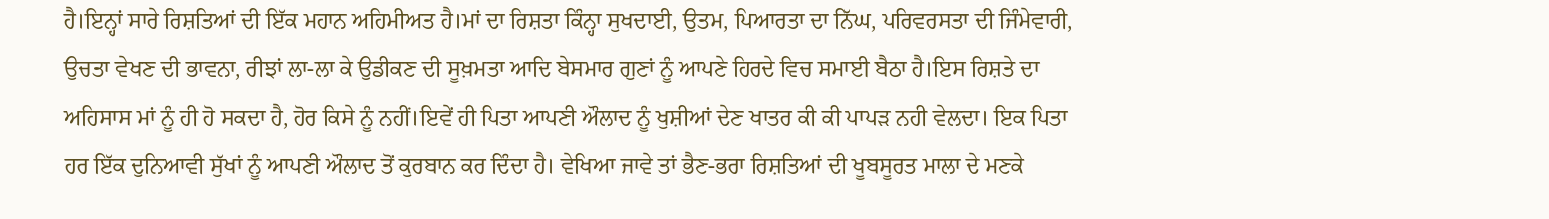ਹੈ।ਇਨ੍ਹਾਂ ਸਾਰੇ ਰਿਸ਼ਤਿਆਂ ਦੀ ਇੱਕ ਮਹਾਨ ਅਹਿਮੀਅਤ ਹੈ।ਮਾਂ ਦਾ ਰਿਸ਼ਤਾ ਕਿੰਨ੍ਹਾ ਸੁਖਦਾਈ, ਉਤਮ, ਪਿਆਰਤਾ ਦਾ ਨਿੱਘ, ਪਰਿਵਰਸਤਾ ਦੀ ਜਿੰਮੇਵਾਰੀ, ਉਚਤਾ ਵੇਖਣ ਦੀ ਭਾਵਨਾ, ਰੀਝਾਂ ਲਾ-ਲਾ ਕੇ ਉਡੀਕਣ ਦੀ ਸੂਖ਼ਮਤਾ ਆਦਿ ਬੇਸਮਾਰ ਗੁਣਾਂ ਨੂੰ ਆਪਣੇ ਹਿਰਦੇ ਵਿਚ ਸਮਾਈ ਬੈਠਾ ਹੈ।ਇਸ ਰਿਸ਼ਤੇ ਦਾ ਅਹਿਸਾਸ ਮਾਂ ਨੂੰ ਹੀ ਹੋ ਸਕਦਾ ਹੈ, ਹੋਰ ਕਿਸੇ ਨੂੰ ਨਹੀਂ।ਇਵੇਂ ਹੀ ਪਿਤਾ ਆਪਣੀ ਔਲਾਦ ਨੂੰ ਖੁਸ਼ੀਆਂ ਦੇਣ ਖਾਤਰ ਕੀ ਕੀ ਪਾਪੜ ਨਹੀ ਵੇਲਦਾ। ਇਕ ਪਿਤਾ ਹਰ ਇੱਕ ਦੁਨਿਆਵੀ ਸੁੱਖਾਂ ਨੂੰ ਆਪਣੀ ਔਲਾਦ ਤੋਂ ਕੁਰਬਾਨ ਕਰ ਦਿੰਦਾ ਹੈ। ਵੇਖਿਆ ਜਾਵੇ ਤਾਂ ਭੈਣ-ਭਰਾ ਰਿਸ਼ਤਿਆਂ ਦੀ ਖੂਬਸੂਰਤ ਮਾਲਾ ਦੇ ਮਣਕੇ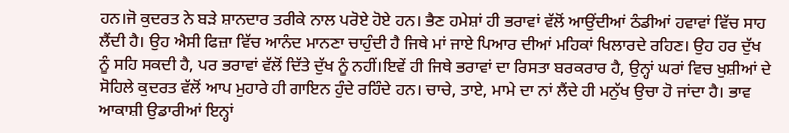ਹਨ।ਜੋ ਕੁਦਰਤ ਨੇ ਬੜੇ ਸ਼ਾਨਦਾਰ ਤਰੀਕੇ ਨਾਲ ਪਰੋਏ ਹੋਏ ਹਨ। ਭੈਣ ਹਮੇਸ਼ਾਂ ਹੀ ਭਰਾਵਾਂ ਵੱਲੋਂ ਆਉਂਦੀਆਂ ਠੰਡੀਆਂ ਹਵਾਵਾਂ ਵਿੱਚ ਸਾਹ ਲੈਂਦੀ ਹੈ। ਉਹ ਐਸੀ ਫਿਜ਼ਾ ਵਿੱਚ ਆਨੰਦ ਮਾਨਣਾ ਚਾਹੁੰਦੀ ਹੈ ਜਿਥੇ ਮਾਂ ਜਾਏ ਪਿਆਰ ਦੀਆਂ ਮਹਿਕਾਂ ਖਿਲਾਰਦੇ ਰਹਿਣ। ਉਹ ਹਰ ਦੁੱਖ ਨੂੰ ਸਹਿ ਸਕਦੀ ਹੈ, ਪਰ ਭਰਾਵਾਂ ਵੱਲੋਂ ਦਿੱਤੇ ਦੁੱਖ ਨੂੰ ਨਹੀਂ।ਇਵੇਂ ਹੀ ਜਿਥੇ ਭਰਾਵਾਂ ਦਾ ਰਿਸਤਾ ਬਰਕਰਾਰ ਹੈ, ਉਨ੍ਹਾਂ ਘਰਾਂ ਵਿਚ ਖੁਸ਼ੀਆਂ ਦੇ ਸੋਹਿਲੇ ਕੁਦਰਤ ਵੱਲੋਂ ਆਪ ਮੁਹਾਰੇ ਹੀ ਗਾਇਨ ਹੁੰਦੇ ਰਹਿੰਦੇ ਹਨ। ਚਾਚੇ, ਤਾਏ, ਮਾਮੇ ਦਾ ਨਾਂ ਲੈਂਦੇ ਹੀ ਮਨੁੱਖ ਉਚਾ ਹੋ ਜਾਂਦਾ ਹੈ। ਭਾਵ ਆਕਾਸ਼ੀ ਉਡਾਰੀਆਂ ਇਨ੍ਹਾਂ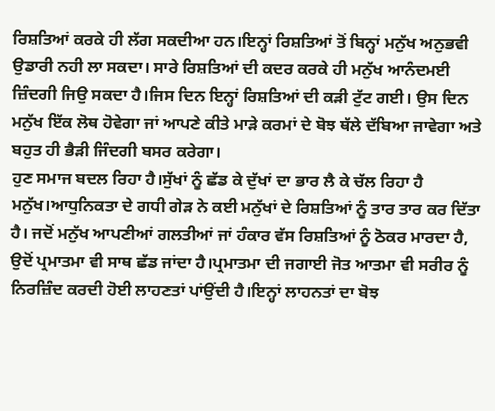ਰਿਸ਼ਤਿਆਂ ਕਰਕੇ ਹੀ ਲੱਗ ਸਕਦੀਆ ਹਨ।ਇਨ੍ਹਾਂ ਰਿਸ਼ਤਿਆਂ ਤੋਂ ਬਿਨ੍ਹਾਂ ਮਨੁੱਖ ਅਨੁਭਵੀ ਉਡਾਰੀ ਨਹੀ ਲਾ ਸਕਦਾ। ਸਾਰੇ ਰਿਸ਼ਤਿਆਂ ਦੀ ਕਦਰ ਕਰਕੇ ਹੀ ਮਨੁੱਖ ਆਨੰਦਮਈ ਜ਼ਿੰਦਗੀ ਜਿਉ ਸਕਦਾ ਹੈ।ਜਿਸ ਦਿਨ ਇਨ੍ਹਾਂ ਰਿਸ਼ਤਿਆਂ ਦੀ ਕੜੀ ਟੁੱਟ ਗਈ। ਉਸ ਦਿਨ ਮਨੁੱਖ ਇੱਕ ਲੋਥ ਹੋਵੇਗਾ ਜਾਂ ਆਪਣੇ ਕੀਤੇ ਮਾੜੇ ਕਰਮਾਂ ਦੇ ਬੋਝ ਥੱਲੇ ਦੱਬਿਆ ਜਾਵੇਗਾ ਅਤੇ ਬਹੁਤ ਹੀ ਭੈੜੀ ਜਿੰਦਗੀ ਬਸਰ ਕਰੇਗਾ।
ਹੁਣ ਸਮਾਜ ਬਦਲ ਰਿਹਾ ਹੈ।ਸੁੱਖਾਂ ਨੂੰ ਛੱਡ ਕੇ ਦੁੱਖਾਂ ਦਾ ਭਾਰ ਲੈ ਕੇ ਚੱਲ ਰਿਹਾ ਹੈ ਮਨੁੱਖ।ਆਧੁਨਿਕਤਾ ਦੇ ਗਧੀ ਗੇੜ ਨੇ ਕਈ ਮਨੁੱਖਾਂ ਦੇ ਰਿਸ਼ਤਿਆਂ ਨੂੰ ਤਾਰ ਤਾਰ ਕਰ ਦਿੱਤਾ ਹੈ। ਜਦੋਂ ਮਨੁੱਖ ਆਪਣੀਆਂ ਗਲਤੀਆਂ ਜਾਂ ਹੰਕਾਰ ਵੱਸ ਰਿਸ਼ਤਿਆਂ ਨੂੰ ਠੋਕਰ ਮਾਰਦਾ ਹੈ, ਉਦੋਂ ਪ੍ਰਮਾਤਮਾ ਵੀ ਸਾਥ ਛੱਡ ਜਾਂਦਾ ਹੈ।ਪ੍ਰਮਾਤਮਾ ਦੀ ਜਗਾਈ ਜੋਤ ਆਤਮਾ ਵੀ ਸਰੀਰ ਨੂੰ ਨਿਰਜ਼ਿੰਦ ਕਰਦੀ ਹੋਈ ਲਾਹਣਤਾਂ ਪਾਂਉਂਦੀ ਹੈ।ਇਨ੍ਹਾਂ ਲਾਹਨਤਾਂ ਦਾ ਬੋਝ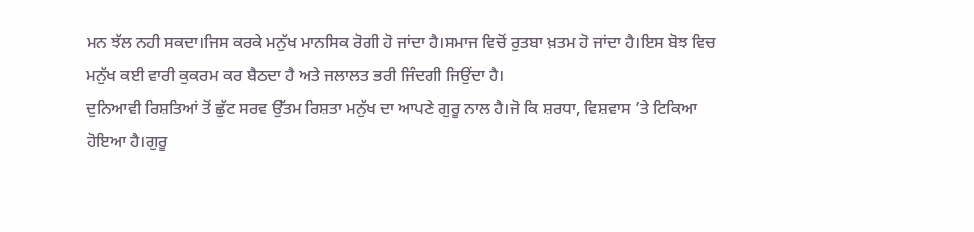ਮਨ ਝੱਲ ਨਹੀ ਸਕਦਾ।ਜਿਸ ਕਰਕੇ ਮਨੁੱਖ ਮਾਨਸਿਕ ਰੋਗੀ ਹੋ ਜਾਂਦਾ ਹੈ।ਸਮਾਜ ਵਿਚੋਂ ਰੁਤਬਾ ਖ਼ਤਮ ਹੋ ਜਾਂਦਾ ਹੈ।ਇਸ ਬੋਝ ਵਿਚ ਮਨੁੱਖ ਕਈ ਵਾਰੀ ਕੁਕਰਮ ਕਰ ਬੈਠਦਾ ਹੈ ਅਤੇ ਜਲਾਲਤ ਭਰੀ ਜਿੰਦਗੀ ਜਿਉਂਦਾ ਹੈ।
ਦੁਨਿਆਵੀ ਰਿਸ਼ਤਿਆਂ ਤੋਂ ਛੁੱਟ ਸਰਵ ਉੱਤਮ ਰਿਸ਼ਤਾ ਮਨੁੱਖ ਦਾ ਆਪਣੇ ਗੁਰੂ ਨਾਲ ਹੈ।ਜੋ ਕਿ ਸ਼ਰਧਾ, ਵਿਸ਼ਵਾਸ ’ਤੇ ਟਿਕਿਆ ਹੋਇਆ ਹੈ।ਗੁਰੂ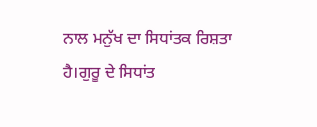ਨਾਲ ਮਨੁੱਖ ਦਾ ਸਿਧਾਂਤਕ ਰਿਸ਼ਤਾ ਹੈ।ਗੁਰੂ ਦੇ ਸਿਧਾਂਤ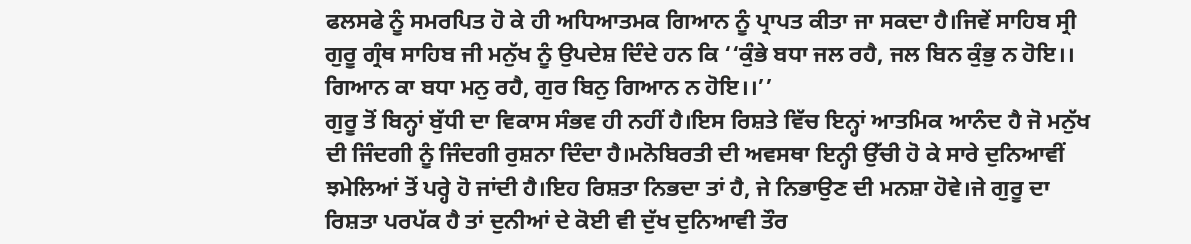ਫਲਸਫੇ ਨੂੰ ਸਮਰਪਿਤ ਹੋ ਕੇ ਹੀ ਅਧਿਆਤਮਕ ਗਿਆਨ ਨੂੰ ਪ੍ਰਾਪਤ ਕੀਤਾ ਜਾ ਸਕਦਾ ਹੈ।ਜਿਵੇਂ ਸਾਹਿਬ ਸ੍ਰੀ ਗੁਰੂ ਗ੍ਰੰਥ ਸਾਹਿਬ ਜੀ ਮਨੁੱਖ ਨੂੰ ਉਪਦੇਸ਼ ਦਿੰਦੇ ਹਨ ਕਿ ‘‘ਕੁੰਭੇ ਬਧਾ ਜਲ ਰਹੈ, ਜਲ ਬਿਨ ਕੁੰਭੁ ਨ ਹੋਇ।। ਗਿਆਨ ਕਾ ਬਧਾ ਮਨੁ ਰਹੈ, ਗੁਰ ਬਿਨੁ ਗਿਆਨ ਨ ਹੋਇ।।’’
ਗੁਰੂ ਤੋਂ ਬਿਨ੍ਹਾਂ ਬੁੱਧੀ ਦਾ ਵਿਕਾਸ ਸੰਭਵ ਹੀ ਨਹੀਂ ਹੈ।ਇਸ ਰਿਸ਼ਤੇ ਵਿੱਚ ਇਨ੍ਹਾਂ ਆਤਮਿਕ ਆਨੰਦ ਹੈ ਜੋ ਮਨੁੱਖ ਦੀ ਜਿੰਦਗੀ ਨੂੰ ਜਿੰਦਗੀ ਰੁਸ਼ਨਾ ਦਿੰਦਾ ਹੈ।ਮਨੋਬਿਰਤੀ ਦੀ ਅਵਸਥਾ ਇਨ੍ਹੀ ਉੱਚੀ ਹੋ ਕੇ ਸਾਰੇ ਦੁਨਿਆਵੀਂ ਝਮੇਲਿਆਂ ਤੋਂ ਪਰ੍ਹੇ ਹੋ ਜਾਂਦੀ ਹੈ।ਇਹ ਰਿਸ਼ਤਾ ਨਿਭਦਾ ਤਾਂ ਹੈ, ਜੇ ਨਿਭਾਉਣ ਦੀ ਮਨਸ਼ਾ ਹੋਵੇ।ਜੇ ਗੁਰੂ ਦਾ ਰਿਸ਼ਤਾ ਪਰਪੱਕ ਹੈ ਤਾਂ ਦੁਨੀਆਂ ਦੇ ਕੋਈ ਵੀ ਦੁੱਖ ਦੁਨਿਆਵੀ ਤੌਰ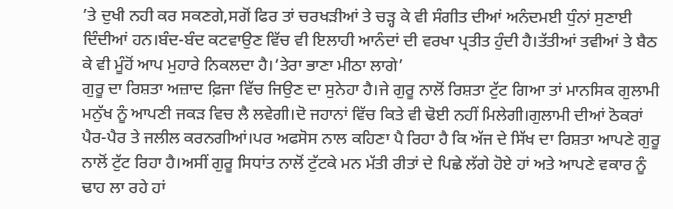’ਤੇ ਦੁਖੀ ਨਹੀ ਕਰ ਸਕਣਗੇ,ਸਗੋਂ ਫਿਰ ਤਾਂ ਚਰਖੜੀਆਂ ਤੇ ਚੜ੍ਹ ਕੇ ਵੀ ਸੰਗੀਤ ਦੀਆਂ ਅਨੰਦਮਈ ਧੁੰਨਾਂ ਸੁਣਾਈ ਦਿੰਦੀਆਂ ਹਨ।ਬੰਦ-ਬੰਦ ਕਟਵਾਉਣ ਵਿੱਚ ਵੀ ਇਲਾਹੀ ਆਨੰਦਾਂ ਦੀ ਵਰਖਾ ਪ੍ਰਤੀਤ ਹੁੰਦੀ ਹੈ।ਤੱਤੀਆਂ ਤਵੀਆਂ ਤੇ ਬੈਠ ਕੇ ਵੀ ਮੂੰਹੋਂ ਆਪ ਮੁਹਾਰੇ ਨਿਕਲਦਾ ਹੈ।‘ਤੇਰਾ ਭਾਣਾ ਮੀਠਾ ਲਾਗੇ’
ਗੁਰੂ ਦਾ ਰਿਸ਼ਤਾ ਅਜ਼ਾਦ ਫ਼ਿਜਾ ਵਿੱਚ ਜਿਉਣ ਦਾ ਸੁਨੇਹਾ ਹੈ।ਜੇ ਗੁਰੂ ਨਾਲੋਂ ਰਿਸ਼ਤਾ ਟੁੱਟ ਗਿਆ ਤਾਂ ਮਾਨਸਿਕ ਗੁਲਾਮੀ ਮਨੁੱਖ ਨੂੰ ਆਪਣੀ ਜਕੜ ਵਿਚ ਲੈ ਲਵੇਗੀ।ਦੋ ਜਹਾਨਾਂ ਵਿੱਚ ਕਿਤੇ ਵੀ ਢੋਈ ਨਹੀਂ ਮਿਲੇਗੀ।ਗੁਲਾਮੀ ਦੀਆਂ ਠੋਕਰਾਂ ਪੈਰ-ਪੈਰ ਤੇ ਜਲੀਲ ਕਰਨਗੀਆਂ।ਪਰ ਅਫਸੋਸ ਨਾਲ ਕਹਿਣਾ ਪੈ ਰਿਹਾ ਹੈ ਕਿ ਅੱਜ ਦੇ ਸਿੱਖ ਦਾ ਰਿਸ਼ਤਾ ਆਪਣੇ ਗੁਰੂ ਨਾਲੋਂ ਟੁੱਟ ਰਿਹਾ ਹੈ।ਅਸੀਂ ਗੁਰੂ ਸਿਧਾਂਤ ਨਾਲੋਂ ਟੁੱਟਕੇ ਮਨ ਮੱਤੀ ਰੀਤਾਂ ਦੇ ਪਿਛੇ ਲੱਗੇ ਹੋਏ ਹਾਂ ਅਤੇ ਆਪਣੇ ਵਕਾਰ ਨੂੰ ਢਾਹ ਲਾ ਰਹੇ ਹਾਂ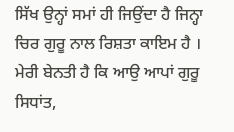ਸਿੱਖ ਉਨ੍ਹਾਂ ਸਮਾਂ ਹੀ ਜਿਉਂਦਾ ਹੈ ਜਿਨ੍ਹਾ ਚਿਰ ਗੁਰੂ ਨਾਲ ਰਿਸ਼ਤਾ ਕਾਇਮ ਹੈ । ਮੇਰੀ ਬੇਨਤੀ ਹੈ ਕਿ ਆਉ ਆਪਾਂ ਗੁਰੂ ਸਿਧਾਂਤ,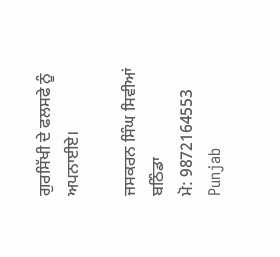ਗੁਰਸਿੱਖੀ ਦੇ ਫਲਸਫੇ ਨੂੰ ਅਪਨਾਈਏ।

ਜਸਕਰਨ ਸਿੰਘ ਸਿਵੀਆਂ
ਬਠਿੰਡਾ
ਮੋ: 9872164553
Punjab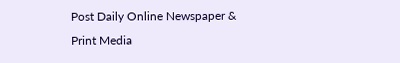Post Daily Online Newspaper & Print Media